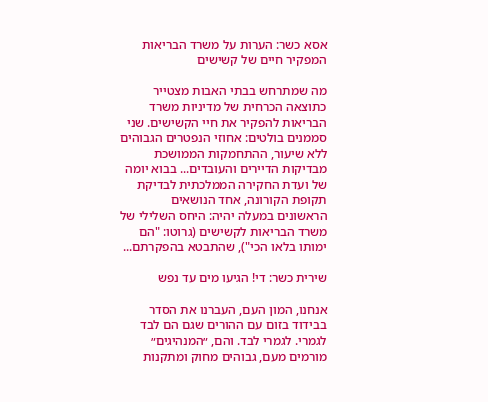אסא כשר: הערות על משרד הבריאות המפקיר חיים של קשישים

מה שמתרחש בבתי האבות מצטייר כתוצאה הכרחית של מדיניות משרד הבריאות להפקיר את חיי הקשישים. שני סממנים בולטים: אחוזי הנפטרים הגבוהים ללא שיעור, ההתחמקות הממושכת מבדיקות הדיירים והעובדים... בבוא יומה של ועדת החקירה הממלכתית לבדיקת תקופת הקורונה, אחד הנושאים הראשונים במעלה יהיה: היחס השלילי של משרד הבריאות לקשישים (גרוטו: "הם ימותו בלאו הכי"), שהתבטא בהפקרתם...

שירית כשר: די! הגיעו מים עד נפש

אנחנו, המון העם, העברנו את הסדר בבידוד בזום עם ההורים שגם הם לבד לגמרי. לגמרי לבד. והם, ״המנהיגים״ מורמים מעם, גבוהים מחוק ומתקנות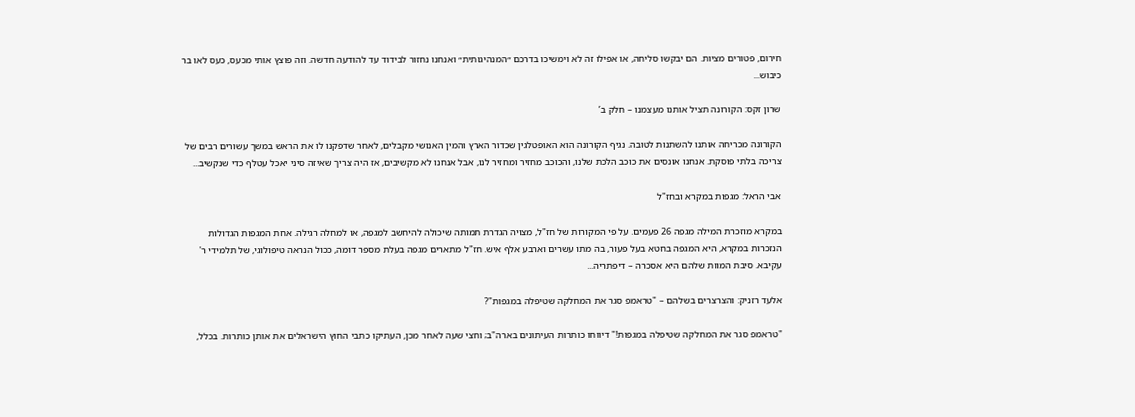חירום, פטורים מציות. הם יבקשו סליחה, או אפילו זה לא וימשיכו בדרכם ״המנהיגותית״ ואנחנו נחזור לבידוד עד להודעה חדשה. וזה פוצץ אותי מכעס, כעס לאו בר כיבוש...

שרון זקס: הקורונה תציל אותנו מעצמנו – חלק ב’

הקורונה מכריחה אותנו להשתנות לטובה. נגיף הקורונה הוא האופטלגין שכדור הארץ והמין האנושי מקבלים, לאחר שדפקנו לו את הראש במשך עשורים רבים של צריכה בלתי פוסקת. אנחנו אונסים את כוכב הלכת שלנו, והכוכב מחזיר ומחזיר לנו, אבל אנחנו לא מקשיבים, אז היה צריך שאיזה סיני יאכל עטלף כדי שנקשיב...

אבי הראל: מגפות במקרא ובחז"ל

במקרא מוזכרת המילה מגפה 26 פעמים. על פי המקורות של חז"ל, מצויה הגדרת תמותה שיכולה להיחשב למגפה, או למחלה רגילה. אחת המגפות הגדולות הנזכרות במקרא, היא המגפה בחטא בעל פעור, בה מתו עשרים וארבע אלף איש. חז"ל מתארים מגפה בעלת מספר דומה, ככול הנראה טיפולוגי, של תלמידי ר' עקיבא. סיבת המוות שלהם היא אסכרה – דיפתריה...

אלעד רזניק: והצרצרים בשלהם – "טראמפ סגר את המחלקה שטיפלה במגפות"?

"טראמפ סגר את המחלקה שטיפלה במגפות!" דיווחו כותרות העיתונים בארה"ב; וחצי שעה לאחר מכן, העתיקו כתבי החוץ הישראלים את אותן כותרות. בכלל,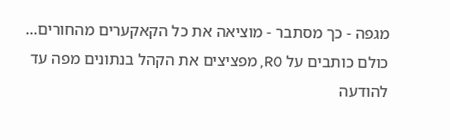מגפה - כך מסתבר - מוציאה את כל הקאקערים מהחורים... כולם כותבים על R0, מפציצים את הקהל בנתונים מפה עד להודעה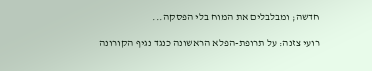חדשה; ומבלבלים את המוח בלי הפסקה...

רועי צזנה: על תרופת-הפלא הראשונה כנגד נגיף הקורונה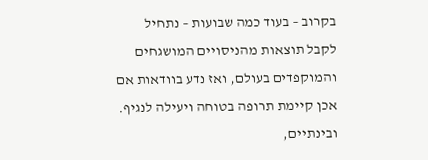בקרוב – בעוד כמה שבועות – נתחיל לקבל תוצאות מהניסויים המושגחים והמוקפדים בעולם, ואז נדע בוודאות אם אכן קיימת תרופה בטוחה ויעילה לנגיף. ובינתיים,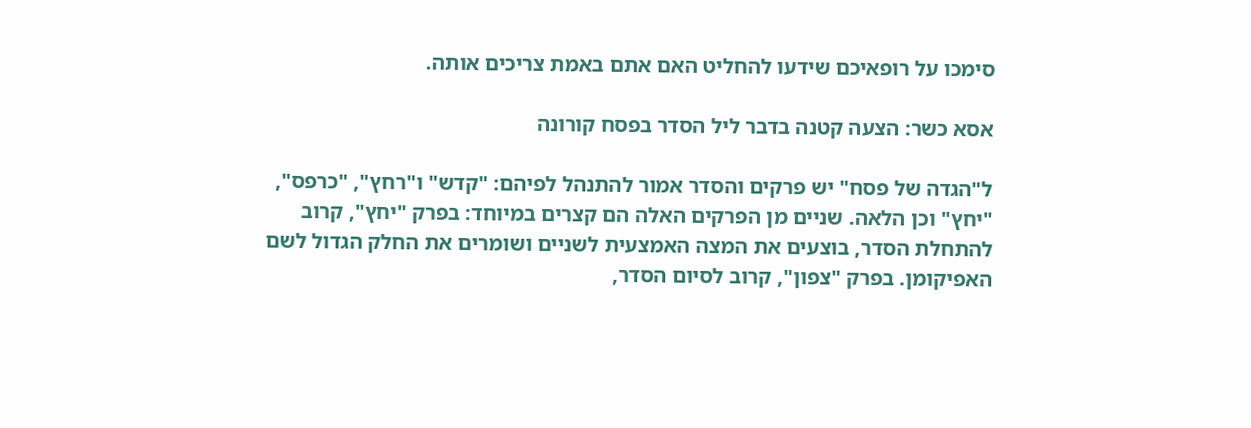סימכו על רופאיכם שידעו להחליט האם אתם באמת צריכים אותה.

אסא כשר: הצעה קטנה בדבר ליל הסדר בפסח קורונה

ל"הגדה של פסח" יש פרקים והסדר אמור להתנהל לפיהם: "קדש" ו"רחץ", "כרפס", "יחץ" וכן הלאה. שניים מן הפרקים האלה הם קצרים במיוחד: בפרק "יחץ", קרוב להתחלת הסדר, בוצעים את המצה האמצעית לשניים ושומרים את החלק הגדול לשם האפיקומן. בפרק "צפון", קרוב לסיום הסדר,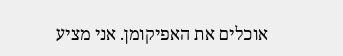אוכלים את האפיקומן. אני מציע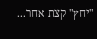"יחץ" קצת אחר...